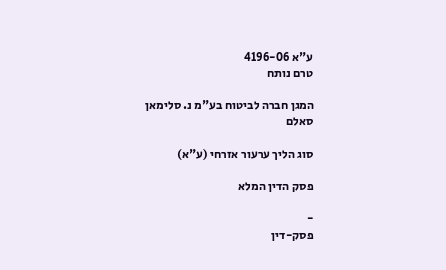ע"א 4196-06
טרם נותח

המגן חברה לביטוח בע"מ נ. סלימאן סאלם

סוג הליך ערעור אזרחי (ע"א)

פסק הדין המלא

-
פסק-דין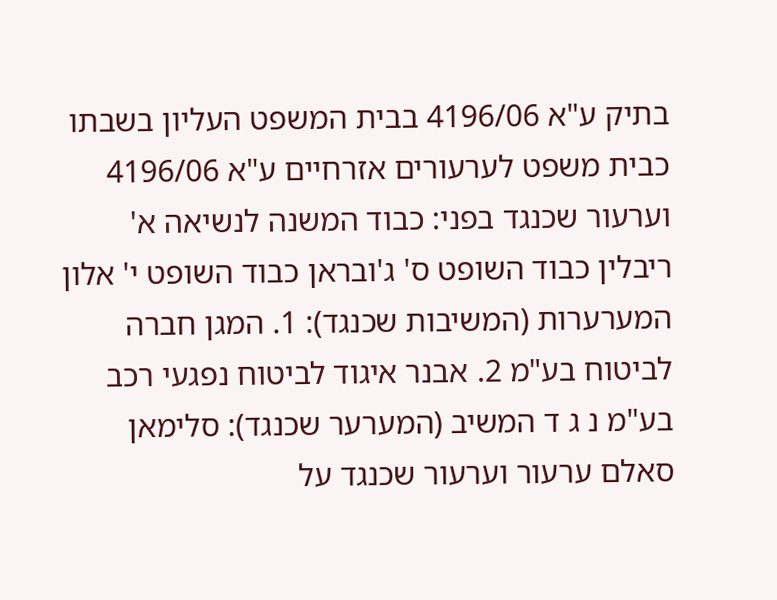בתיק ע"א 4196/06 בבית המשפט העליון בשבתו כבית משפט לערעורים אזרחיים ע"א 4196/06 וערעור שכנגד בפני: כבוד המשנה לנשיאה א' ריבלין כבוד השופט ס' ג'ובראן כבוד השופט י' אלון המערערות (המשיבות שכנגד): 1. המגן חברה לביטוח בע"מ 2. אבנר איגוד לביטוח נפגעי רכב בע"מ נ ג ד המשיב (המערער שכנגד): סלימאן סאלם ערעור וערעור שכנגד על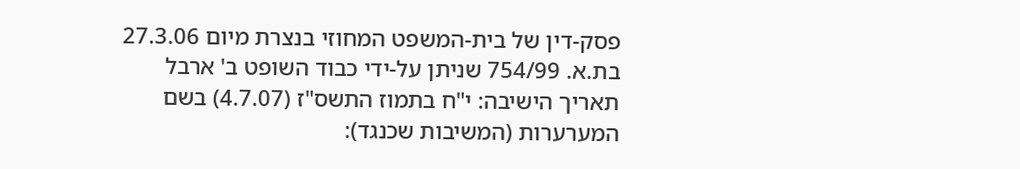פסק-דין של בית-המשפט המחוזי בנצרת מיום 27.3.06 בת.א. 754/99 שניתן על-ידי כבוד השופט ב' ארבל תאריך הישיבה: י"ח בתמוז התשס"ז (4.7.07) בשם המערערות (המשיבות שכנגד):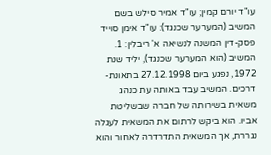עו"ד יורם קמין; עו"ד אמיר סילש בשם המשיב (המערער שכנגד): עו"ד אימן סוייד פסק-דין המשנה לנשיאה א' ריבלין: 1. המשיב (הוא המערער שכנגד), יליד שנת 1972, נפגע ביום 27.12.1998 בתאונת-דרכים. המשיב עבד באותה עת כנהג משאית בשירותה של חברה שבשליטת אביו. הוא ביקש לרתום את המשאית לעגלה נגררת, אך המשאית התדרדרה לאחור והוא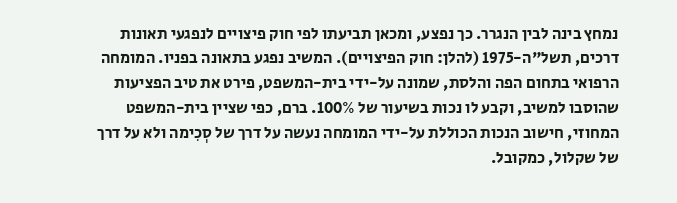נמחץ בינה לבין הנגרר. כך נפצע, ומכאן תביעתו לפי חוק פיצויים לנפגעי תאונות דרכים, תשל"ה-1975 (להלן: חוק הפיצויים). המשיב נפגע בתאונה בפניו. המומחה הרפואי בתחום הפה והלסת, שמונה על-ידי בית-המשפט, פירט את טיב הפציעות שהוסבו למשיב, וקבע לו נכות בשיעור של 100%. ברם, כפי שציין בית-המשפט המחוזי, חישוב הנכות הכוללת על-ידי המומחה נעשה על דרך של סְכִימה ולא על דרך של שקלול, כמקובל.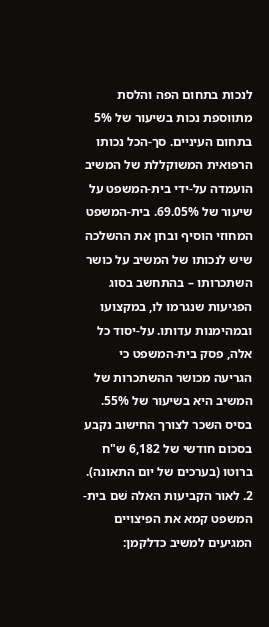לנכות בתחום הפה והלסת מתווספת נכות בשיעור של 5% בתחום העיניים. סך-הכל נכותו הרפואית המשוקללת של המשיב הועמדה על-ידי בית-המשפט על שיעור של 69.05%. בית-המשפט המחוזי הוסיף ובחן את ההשלכה שיש לנכותו של המשיב על כושר השתכרותו – בהתחשב בסוג הפגיעות שנגרמו לו, במקצועו ובמהימנות עדותו. על-יסוד כל אלה, פסק בית-המשפט כי הגריעה מכושר ההשתכרות של המשיב היא בשיעור של 55%. בסיס השכר לצורך החישוב נקבע בסכום חודשי של 6,182 ש"ח ברוטו (בערכים של יום התאונה). 2. לאור הקביעות האלה שׁם בית-המשפט קמא את הפיצויים המגיעים למשיב כדלקמן: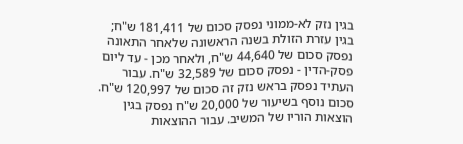בגין נזק לא-ממוני נפסק סכום של 181,411 ש"ח; בגין עזרת הזולת בשנה הראשונה שלאחר התאונה נפסק סכום של 44,640 ש"ח, ולאחר מכן - עד ליום פסק-הדין - נפסק סכום של 32,589 ש"ח. עבור העתיד נפסק בראש נזק זה סכום של 120,997 ש"ח. סכום נוסף בשיעור של 20,000 ש"ח נפסק בגין הוצאות הוריו של המשיב. עבור ההוצאות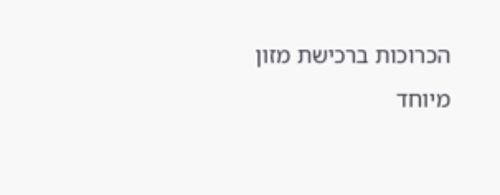הכרוכות ברכישת מזון מיוחד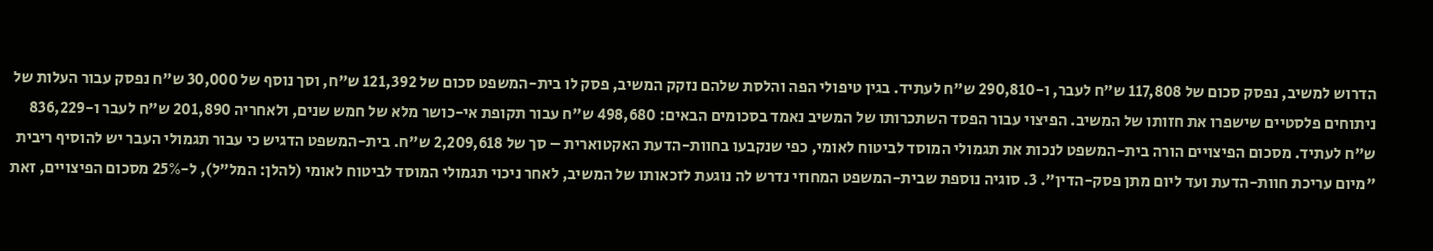הדרוש למשיב, נפסק סכום של 117,808 ש"ח לעבר, ו-290,810 ש"ח לעתיד. בגין טיפולי הפה והלסת שלהם נזקק המשיב, פסק לו בית-המשפט סכום של 121,392 ש"ח, וסך נוסף של 30,000 ש"ח נפסק עבור העלות של ניתוחים פלסטיים שישפרו את חזותו של המשיב. הפיצוי עבור הפסד השתכרותו של המשיב נאמד בסכומים הבאים: 498,680 ש"ח עבור תקופת אי-כושר מלא של חמש שנים, ולאחריה 201,890 ש"ח לעבר ו-836,229 ש"ח לעתיד. מסכום הפיצויים הורה בית-המשפט לנכות את תגמולי המוסד לביטוח לאומי, כפי שנקבעו בחוות-הדעת האקטוארית – סך של 2,209,618 ש"ח. בית-המשפט הדגיש כי עבור תגמולי העבר יש להוסיף ריבית "מיום עריכת חוות-הדעת ועד ליום מתן פסק-הדין". 3. סוגיה נוספת שבית-המשפט המחוזי נדרש לה נוגעת לזכאותו של המשיב, לאחר ניכוי תגמולי המוסד לביטוח לאומי (להלן: המל"ל), ל-25% מסכום הפיצויים, זאת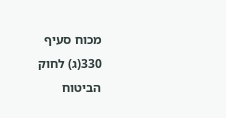מכוח סעיף 330(ג) לחוק הביטוח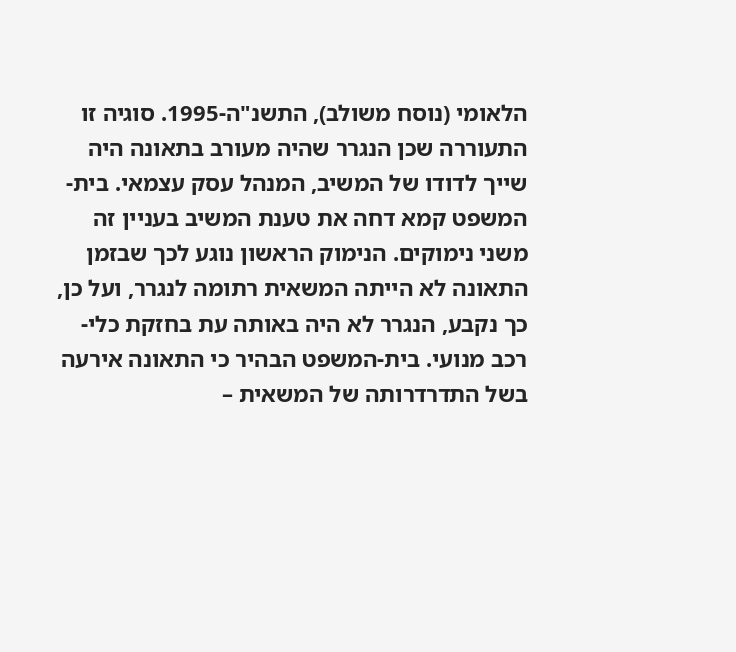הלאומי (נוסח משולב), התשנ"ה-1995. סוגיה זו התעוררה שכן הנגרר שהיה מעורב בתאונה היה שייך לדודו של המשיב, המנהל עסק עצמאי. בית-המשפט קמא דחה את טענת המשיב בעניין זה משני נימוקים. הנימוק הראשון נוגע לכך שבזמן התאונה לא הייתה המשאית רתומה לנגרר, ועל כן, כך נקבע, הנגרר לא היה באותה עת בחזקת כלי-רכב מנועי. בית-המשפט הבהיר כי התאונה אירעה בשל התדרדרותה של המשאית –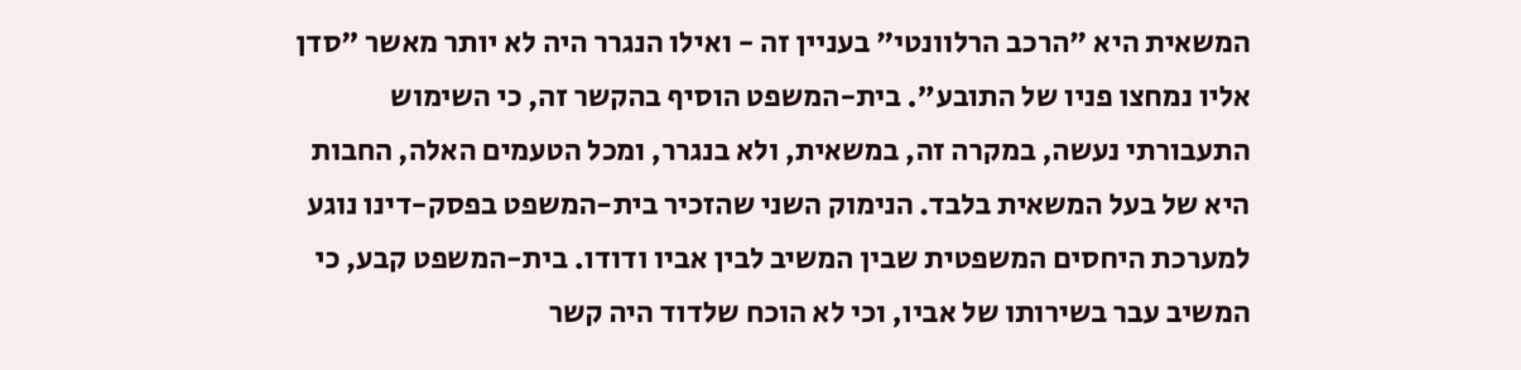המשאית היא "הרכב הרלוונטי" בעניין זה - ואילו הנגרר היה לא יותר מאשר "סדן אליו נמחצו פניו של התובע". בית-המשפט הוסיף בהקשר זה, כי השימוש התעבורתי נעשה, במקרה זה, במשאית, ולא בנגרר, ומכל הטעמים האלה, החבות היא של בעל המשאית בלבד. הנימוק השני שהזכיר בית-המשפט בפסק-דינו נוגע למערכת היחסים המשפטית שבין המשיב לבין אביו ודודו. בית-המשפט קבע, כי המשיב עבר בשירותו של אביו, וכי לא הוכח שלדוד היה קשר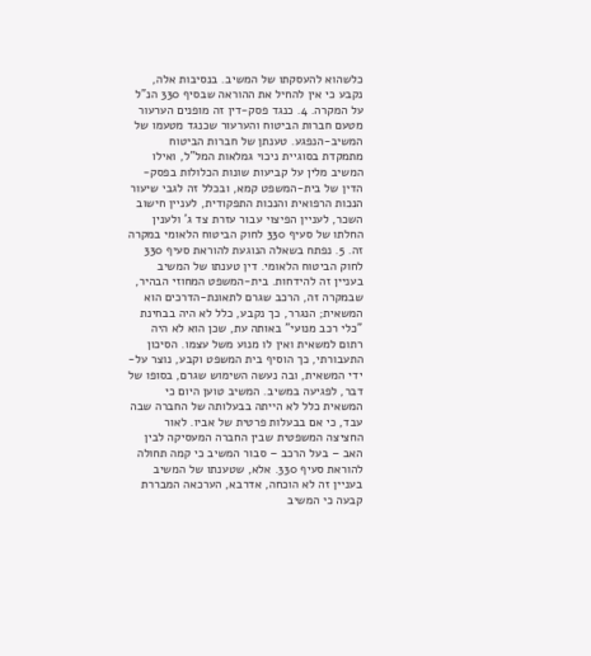כלשהוא להעסקתו של המשיב. בנסיבות אלה, נקבע כי אין להחיל את ההוראה שבסיף 330 הנ"ל על המקרה. 4. כנגד פסק-דין זה מופנים הערעור מטעם חברות הביטוח והערעור שכנגד מטעמו של המשיב-הנפגע. טענתן של חברות הביטוח מתמקדת בסוגיית ניכוי גמלאות המל"ל, ואילו המשיב מלין על קביעות שונות הכלולות בפסק-הדין של בית-המשפט קמא, ובכלל זה לגבי שיעור הנכות הרפואית והנכות התפקודית, לעניין חישוב השכר, לעניין הפיצוי עבור עזרת צד ג' ולענין החלתו של סעיף 330 לחוק הביטוח הלאומי במקרה זה. 5. נפתח בשאלה הנוגעת להוראת סעיף 330 לחוק הביטוח הלאומי. דין טענתו של המשיב בעניין זה להידחות. בית-המשפט המחוזי הבהיר, שבמקרה זה, הרכב שגרם לתאונת-הדרכים הוא המשאית; הנגרר, כך נקבע, כלל לא היה בבחינת "כלי רכב מנועי" באותה עת, שכן הוא לא היה רתום למשאית ואין לו מנוע משל עצמו. הסיכון התעבורתי, כך הוסיף בית המשפט וקבע, נוצר על-ידי המשאית, ובה נעשה השימוש שגרם, בסופו של דבר, לפגיעה במשיב. המשיב טוען היום כי המשאית כלל לא הייתה בבעלותה של החברה שבה עבד, כי אם בבעלות פרטית של אביו. לאור החציצה המשפטית שבין החברה המעסיקה לבין האב – בעל הרכב – סבור המשיב כי קמה תחולה להוראת סעיף 330. אלא, שטענתו של המשיב בעניין זה לא הוכחה, אדרבא, הערכאה המבררת קבעה כי המשיב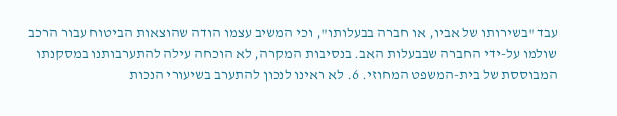עבד "בשירותו של אביו, או חברה בבעלותו", וכי המשיב עצמו הודה שהוצאות הביטוח עבור הרכב שולמו על-ידי החברה שבבעלות האב. בנסיבות המקרה, לא הוכחה עילה להתערבותנו במסקנתו המבוססת של בית-המשפט המחוזי. 6. לא ראינו לנכון להתערב בשיעורי הנכות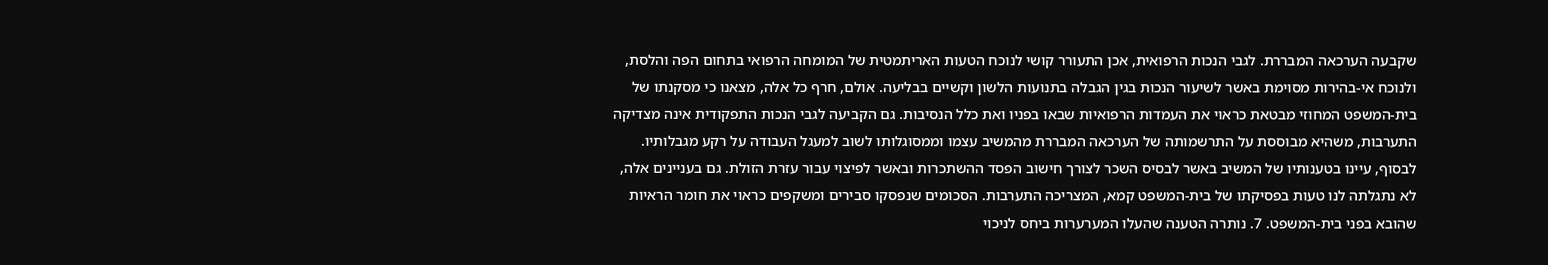שקבעה הערכאה המבררת. לגבי הנכות הרפואית, אכן התעורר קושי לנוכח הטעות האריתמטית של המומחה הרפואי בתחום הפה והלסת, ולנוכח אי-בהירות מסוימת באשר לשיעור הנכות בגין הגבלה בתנועות הלשון וקשיים בבליעה. אולם, חרף כל אלה, מצאנו כי מסקנתו של בית-המשפט המחוזי מבטאת כראוי את העמדות הרפואיות שבאו בפניו ואת כלל הנסיבות. גם הקביעה לגבי הנכות התפקודית אינה מצדיקה התערבות, משהיא מבוססת על התרשמותה של הערכאה המבררת מהמשיב עצמו וממסוגלותו לשוב למעגל העבודה על רקע מגבלותיו. לבסוף, עיינו בטענותיו של המשיב באשר לבסיס השכר לצורך חישוב הפסד ההשתכרות ובאשר לפיצוי עבור עזרת הזולת. גם בעניינים אלה, לא נתגלתה לנו טעות בפסיקתו של בית-המשפט קמא, המצריכה התערבות. הסכומים שנפסקו סבירים ומשקפים כראוי את חומר הראיות שהובא בפני בית-המשפט. 7. נותרה הטענה שהעלו המערערות ביחס לניכוי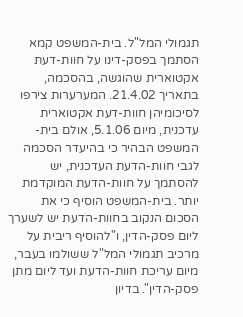תגמולי המל"ל. בית-המשפט קמא הסתמך בפסק-דינו על חוות-דעת אקטוארית שהוגשה, בהסכמה, בתאריך 21.4.02. המערערות צירפו לסיכומיהן חוות-דעת אקטוארית עדכנית, מיום 5.1.06, אולם בית-המשפט הבהיר כי בהיעדר הסכמה לגבי חוות-הדעת העדכנית, יש להסתמך על חוות-הדעת המוקדמת יותר. בית-המשפט הוסיף כי את הסכום הנקוב בחוות-הדעת יש לשערך ליום פסק-הדין, ו"להוסיף ריבית על מרכיב תגמולי המל"ל ששולמו בעבר, מיום עריכת חוות-הדעת ועד ליום מתן פסק-הדין". בדיון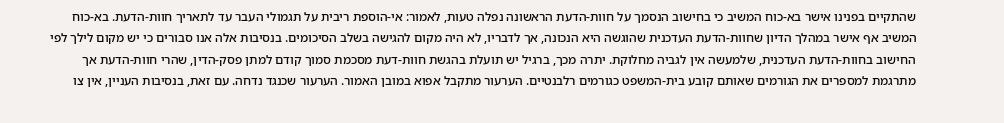שהתקיים בפנינו אישר בא-כוח המשיב כי בחישוב הנסמך על חוות-הדעת הראשונה נפלה טעות, לאמור: אי-הוספת ריבית על תגמולי העבר עד לתאריך חוות-הדעת. בא-כוח המשיב אף אישר במהלך הדיון שחוות-הדעת העדכנית שהוגשה היא הנכונה, אך לדבריו, לא היה מקום להגישה בשלב הסיכומים. בנסיבות אלה אנו סבורים כי יש מקום לילך לפי החישוב בחוות-הדעת העדכנית, שלמעשה אין לגביה מחלוקת. יתרה מכך, ברגיל יש תועלת בהגשת חוות-דעת מסכמת סמוך קודם למתן פסק-הדין, שהרי חוות-הדעת אך מתרגמת למספרים את הגורמים שאותם קובע בית-המשפט כגורמים רלבנטיים. הערעור מתקבל אפוא במובן האמור. הערעור שכנגד נדחה. עם זאת, בנסיבות העניין, אין צו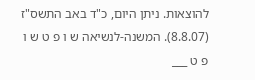להוצאות. ניתן היום, כ"ד באב התשס"ז (8.8.07). המשנה-לנשיאה ש ו פ ט ש ו פ ט ___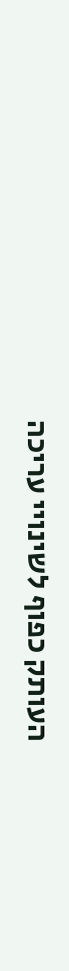העותק כפוף לשינויי עריכה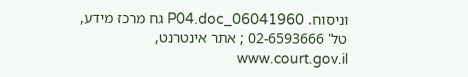וניסוח. 06041960_P04.doc גח מרכז מידע, טל' 02-6593666 ; אתר אינטרנט, www.court.gov.il